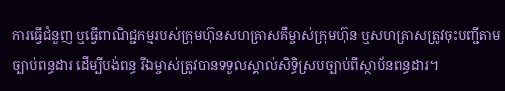ការធ្វើជំនួញ ឬធ្វើពាណិជ្ជកម្មរបស់ក្រុមហ៊ុនសហគ្រាសគឺម្ចាស់ក្រុមហ៊ុន ឬសហគ្រាសត្រូវចុះបញ្ជីតាមច្បាប់ពន្ធដារ ដើម្បីបង់ពន្ធ រីឯម្ចាស់ត្រូវបានទទួលស្គាល់សិទ្ធិស្របច្បាប់ពីស្ថាប័នពន្ធដារ។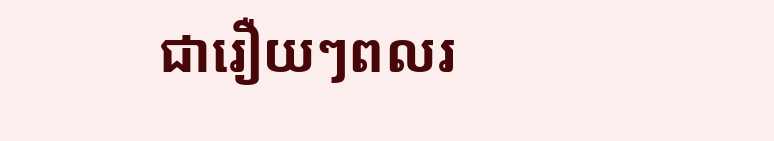ជារឿយៗពលរ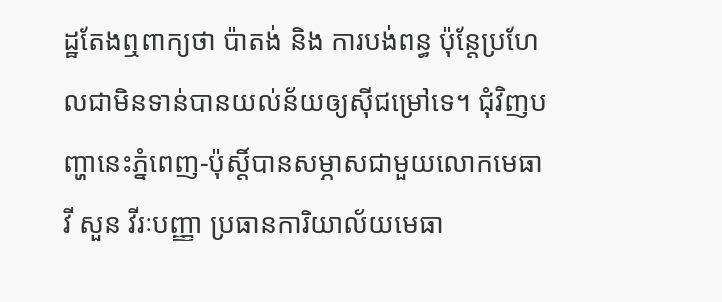ដ្ឋតែងឮពាក្យថា ប៉ាតង់ និង ការបង់ពន្ធ ប៉ុន្តែប្រហែលជាមិនទាន់បានយល់ន័យឲ្យស៊ីជម្រៅទេ។ ជុំវិញបញ្ហានេះភ្នំពេញ-ប៉ុស្តិ៍បានសម្ភាសជាមួយលោកមេធាវី សួន វីរៈបញ្ញា ប្រធានការិយាល័យមេធា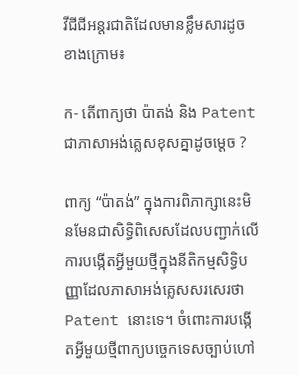វីជីជីអន្តរជាតិដែលមានខ្លឹមសារដូចខាងក្រោម៖

ក- តើពាក្យថា ប៉ាតង់ និង Patent ជាភាសាអង់គ្លេសខុសគ្នាដូចមេ្តច ?

ពាក្យ “ប៉ាតង់” ក្នុងការពិភាក្សានេះមិនមែនជាសិទ្ធិពិសេសដែលបញ្ជាក់លើការបង្កើតអ្វីមួយថ្មីក្នុងនីតិកម្មសិទ្ធិបញ្ញាដែលភាសាអង់គ្លេសសរសេរថា Patent នោះទេ។ ចំពោះការបង្កើតអ្វីមួយថ្មីពាក្យបច្ចេកទេសច្បាប់ហៅ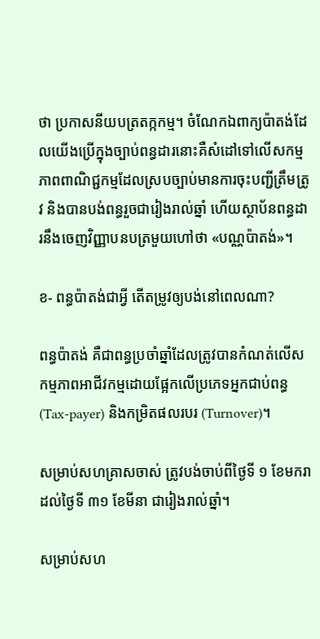ថា ប្រកាសនីយបត្រតក្កកម្ម។ ចំណែកឯពាក្យប៉ាតង់ដែលយើងប្រើក្នុងច្បាប់ពន្ធដារនោះគឺសំដៅទៅលើសកម្មភាពពាណិជ្ជកម្មដែលស្របច្បាប់មានការចុះបញ្ជីត្រឹមត្រូវ និងបានបង់ពន្ធរួចជារៀងរាល់ឆ្នាំ ហើយស្ថាប័នពន្ធដារនឹងចេញវិញ្ញាបនបត្រមួយហៅថា «បណ្ណប៉ាតង់»។

ខ- ពន្ធប៉ាតង់ជាអ្វី តើតម្រូវឲ្យបង់នៅពេលណា?

ពន្ធប៉ាតង់ គឺជាពន្ធប្រចាំឆ្នាំដែលត្រូវបានកំណត់លើសកម្មភាពអាជីវកម្មដោយផ្អែកលើប្រភេទអ្នកជាប់ពន្ធ (Tax-payer) និងកម្រិតផលរបរ (Turnover)។

សម្រាប់សហគ្រាសចាស់ ត្រូវបង់ចាប់ពីថ្ងៃទី ១ ខែមករាដល់ថ្ងៃទី ៣១ ខែមីនា ជារៀងរាល់ឆ្នាំ។

សម្រាប់សហ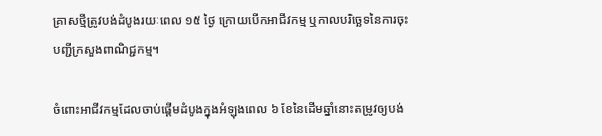គ្រាសថ្មីត្រូវបង់ដំបូងរយៈពេល ១៥ ថ្ងៃ ក្រោយបើកអាជីវកម្ម ឬកាលបរិច្ឆេទនៃការចុះបញ្ជីក្រសួងពាណិជ្ជកម្ម។

ចំពោះអាជីវកម្មដែលចាប់ផ្តើមដំបូងក្នុងអំឡុងពេល ៦ ខែនៃដើមឆ្នាំនោះតម្រូវឲ្យបង់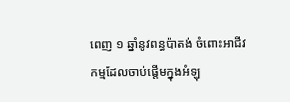ពេញ ១ ឆ្នាំនូវពន្ធប៉ាតង់ ចំពោះអាជីវកម្មដែលចាប់ផ្តើមក្នុងអំឡុ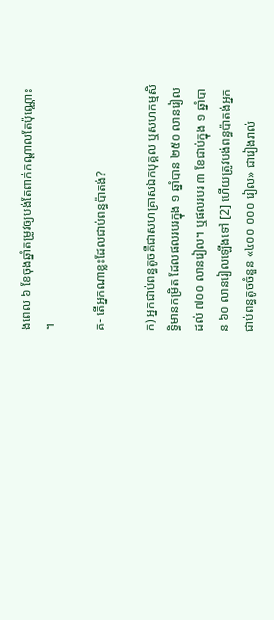ងពេល ៦ ខែចុងឆ្នាំតម្រូវឲ្យបង់តែពាក់កណ្តាលតែប៉ុណ្ណោះ។

គ- តើអ្នកណាខ្លះដែលជាប់ពន្ធប៉ាតង់?

ក) អ្នកជាប់ពន្ធតូចគឺជាសហគ្រាសឯកបុគ្គល ឬសហកម្មសិទ្ធិមានកម្រិត ដែលផលរបរក្នុង ១ ឆ្នាំបាន ២៥០ លានរៀលដល់ ៧០០ លានរៀល។ ឬផលរបរ ៣ ខែជាប់ក្នុង ១ ឆ្នាំបាន ៦០ លានរៀលឡើងទៅ [2] ហើយត្រូវបង់ពន្ធប៉ាតង់អ្នកជាប់ពន្ធតូចចំនួន «៤០០ ០០០ រៀល» ជារៀងរាល់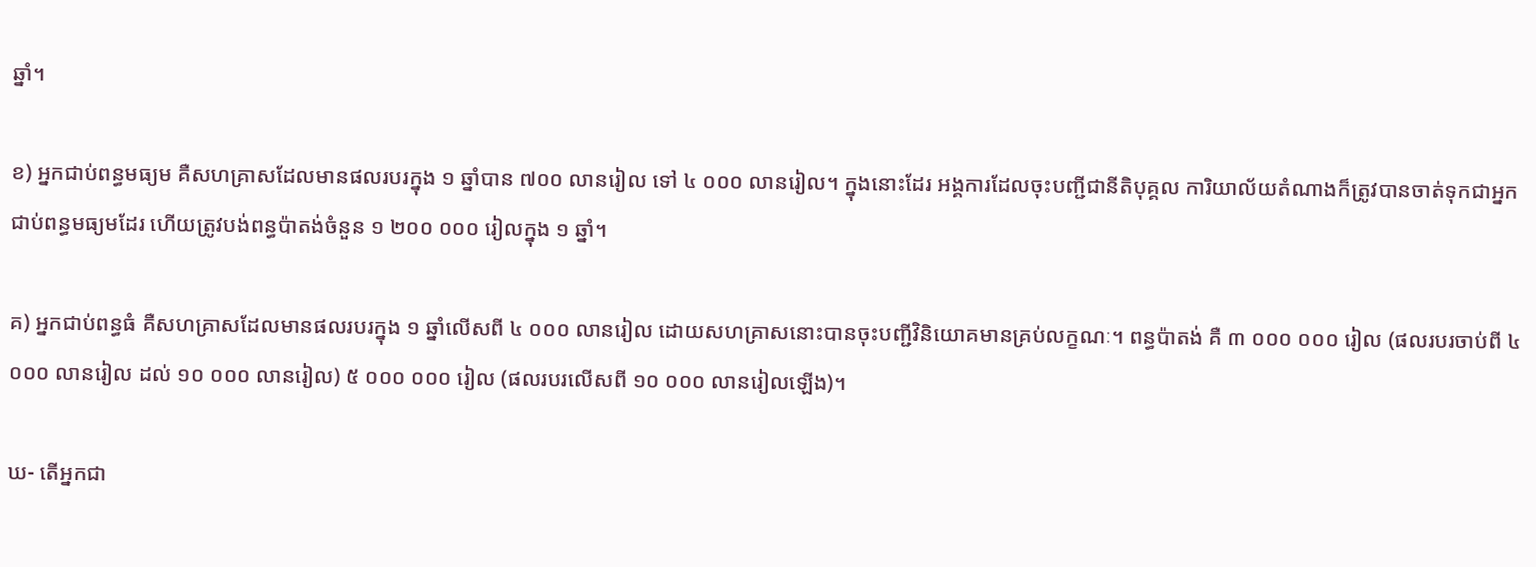ឆ្នាំ។

ខ) អ្នកជាប់ពន្ធមធ្យម គឺសហគ្រាសដែលមានផលរបរក្នុង ១ ឆ្នាំបាន ៧០០ លានរៀល ទៅ ៤ ០០០ លានរៀល។ ក្នុងនោះដែរ អង្គការដែលចុះបញ្ជីជានីតិបុគ្គល ការិយាល័យតំណាងក៏ត្រូវបានចាត់ទុកជាអ្នកជាប់ពន្ធមធ្យមដែរ ហើយត្រូវបង់ពន្ធប៉ាតង់ចំនួន ១ ២០០ ០០០ រៀលក្នុង ១ ឆ្នាំ។

គ) អ្នកជាប់ពន្ធធំ គឺសហគ្រាសដែលមានផលរបរក្នុង ១ ឆ្នាំលើសពី ៤ ០០០ លានរៀល ដោយសហគ្រាសនោះបានចុះបញ្ជីវិនិយោគមានគ្រប់លក្ខណៈ។ ពន្ធប៉ាតង់ គឺ ៣ ០០០ ០០០ រៀល (ផលរបរចាប់ពី ៤ ០០០ លានរៀល ដល់ ១០ ០០០ លានរៀល) ៥ ០០០ ០០០ រៀល (ផលរបរលើសពី ១០ ០០០ លានរៀលឡើង)។

ឃ- តើអ្នកជា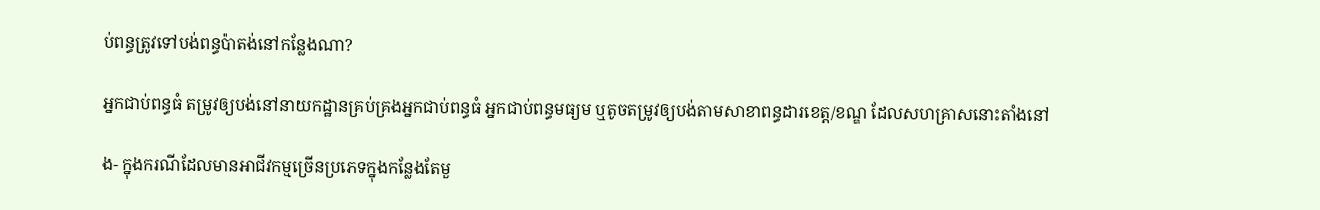ប់ពន្ធត្រូវទៅបង់ពន្ធប៉ាតង់នៅកន្លែងណា?

អ្នកជាប់ពន្ធធំ តម្រូវឲ្យបង់នៅនាយកដ្ឋានគ្រប់គ្រងអ្នកជាប់ពន្ធធំ អ្នកជាប់ពន្ធមធ្យម ឬតូចតម្រូវឲ្យបង់តាមសាខាពន្ធដារខេត្ត/ខណ្ឌ ដែលសហគ្រាសនោះតាំងនៅ

ង- ក្នុងករណីដែលមានអាជីវកម្មច្រើនប្រភេទក្នុងកន្លែងតែមួ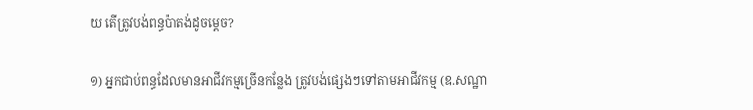យ តើត្រូវបង់ពន្ធប៉ាតង់ដូចម្តេច?

១) អ្នកជាប់ពន្ធដែលមានអាជីវកម្មច្រើនកន្លែង ត្រូវបង់ផ្សេងៗទៅតាមអាជីវកម្ម (ឧ.សណ្ឋា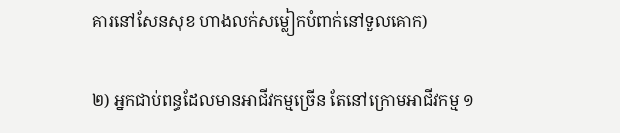គារនៅសែនសុខ ហាងលក់សម្លៀកបំពាក់នៅទួលគោក)

២) អ្នកជាប់ពន្ធដែលមានអាជីវកម្មច្រើន តែនៅក្រោមអាជីវកម្ម ១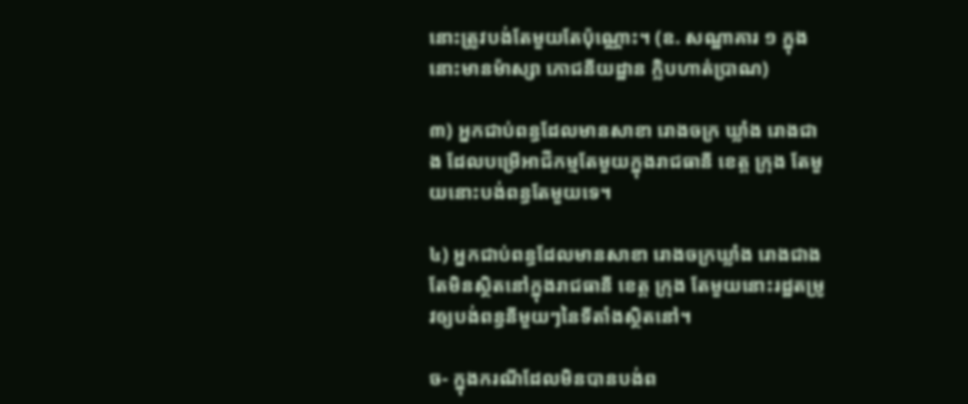នោះត្រូវបង់តែមួយតែប៉ុណ្ណោះ។ (ឧ. សណ្ឋាគារ ១ ក្នុងនោះមានម៉ាស្សា ភោជនីយដ្ឋាន ក្លិបហាត់ប្រាណ)

៣) អ្នកជាប់ពន្ធដែលមានសាខា រោងចក្រ ឃ្លាំង រោងជាង ដែលបម្រើអាជីកម្មតែមួយក្នុងរាជធានី ខេត្ត ក្រុង តែមួយនោះបង់ពន្ធតែមួយទេ។

៤) អ្នកជាប់ពន្ធដែលមានសាខា រោងចក្រឃ្លាំង រោងជាង តែមិនស្ថិតនៅក្នុងរាជធានី ខេត្ត ក្រុង តែមួយនោះរដ្ឋតម្រូវឲ្យបង់ពន្ធនីមួយៗនៃទីតាំងស្ថិតនៅ។

ច- ក្នុងករណីដែលមិនបានបង់ព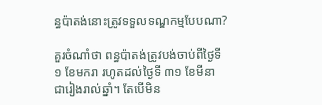ន្ធប៉ាតង់នោះត្រូវទទួលទណ្ឌកម្មបែបណា?

គួរចំណាំថា ពន្ធប៉ាតង់ត្រូវបង់ចាប់ពីថ្ងៃទី ១ ខែមករា រហូតដល់ថ្ងៃទី ៣១ ខែមីនា ជារៀងរាល់ឆ្នាំ។ តែបើមិន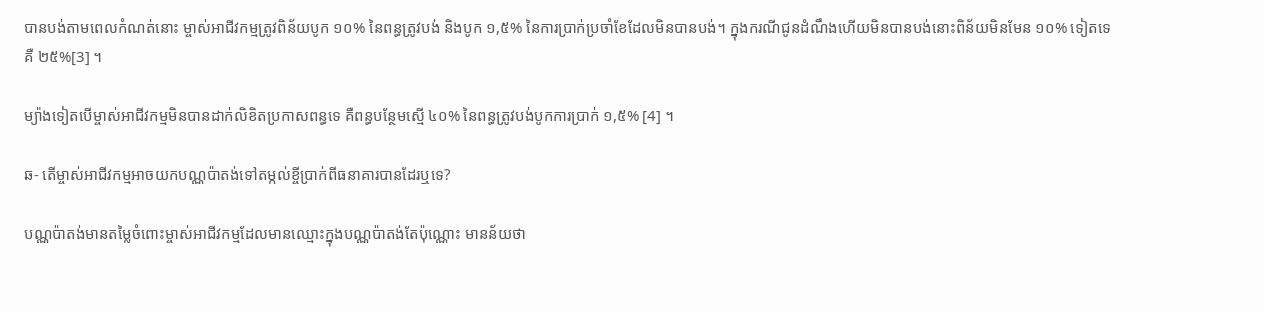បានបង់តាមពេលកំណត់នោះ ម្ចាស់អាជីវកម្មត្រូវពិន័យបូក ១០% នៃពន្ធត្រូវបង់ និងបូក ១,៥% នៃការប្រាក់ប្រចាំខែដែលមិនបានបង់។ ក្នុងករណីជូនដំណឹងហើយមិនបានបង់នោះពិន័យមិនមែន ១០% ទៀតទេគឺ ២៥%[3] ។

ម្យ៉ាងទៀតបើម្ចាស់អាជីវកម្មមិនបានដាក់លិខិតប្រកាសពន្ធទេ គឺពន្ធបន្ថែមស្មើ ៤០% នៃពន្ធត្រូវបង់បូកការប្រាក់ ១,៥% [4] ។

ឆ- តើម្ចាស់អាជីវកម្មអាចយកបណ្ណប៉ាតង់ទៅតម្កល់ខ្ចីប្រាក់ពីធនាគារបានដែរឬទេ?

បណ្ណប៉ាតង់មានតម្លៃចំពោះម្ចាស់អាជីវកម្មដែលមានឈ្មោះក្នុងបណ្ណប៉ាតង់តែប៉ុណ្ណោះ មានន័យថា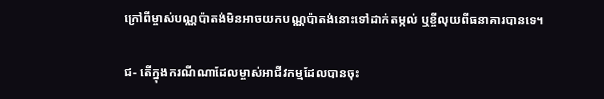ក្រៅពីម្ចាស់បណ្ណប៉ាតង់មិនអាចយកបណ្ណប៉ាតង់នោះទៅដាក់តម្កល់ ឬខ្ចីលុយពីធនាគារបានទេ។

ជ- តើក្នុងករណីណាដែលម្ចាស់អាជីវកម្មដែលបានចុះ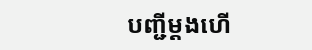បញ្ជីម្តងហើ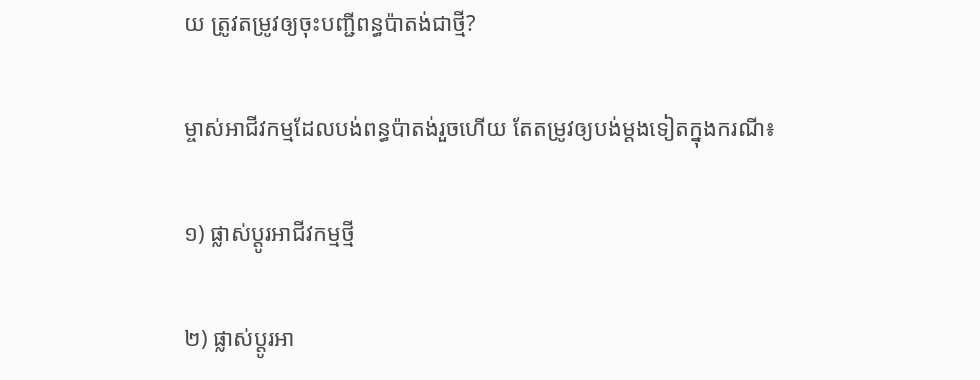យ ត្រូវតម្រូវឲ្យចុះបញ្ជីពន្ធប៉ាតង់ជាថ្មី?

ម្ចាស់អាជីវកម្មដែលបង់ពន្ធប៉ាតង់រួចហើយ តែតម្រូវឲ្យបង់ម្តងទៀតក្នុងករណី៖

១) ផ្លាស់ប្តូរអាជីវកម្មថ្មី

២) ផ្លាស់ប្តូរអា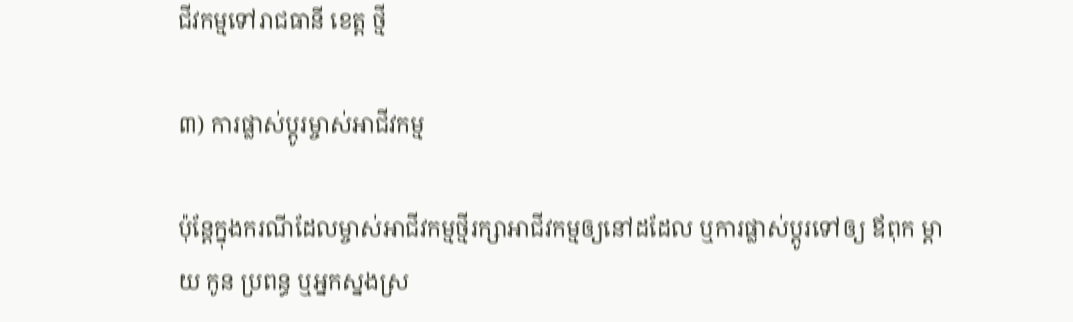ជីវកម្មទៅរាជធានី ខេត្ត ថ្មី

៣) ការផ្លាស់ប្តូរម្ចាស់អាជីវកម្ម

ប៉ុន្តែក្នុងករណីដែលម្ចាស់អាជីវកម្មថ្មីរក្សាអាជីវកម្មឲ្យនៅដដែល ឬការផ្លាស់ប្តូរទៅឲ្យ ឪពុក ម្តាយ កូន ប្រពន្ធ ឬអ្នកស្នងស្រ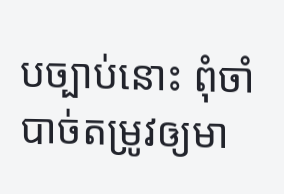បច្បាប់នោះ ពុំចាំបាច់តម្រូវឲ្យមា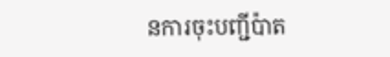នការចុះបញ្ជីប៉ាត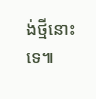ង់ថ្មីនោះទេ៕